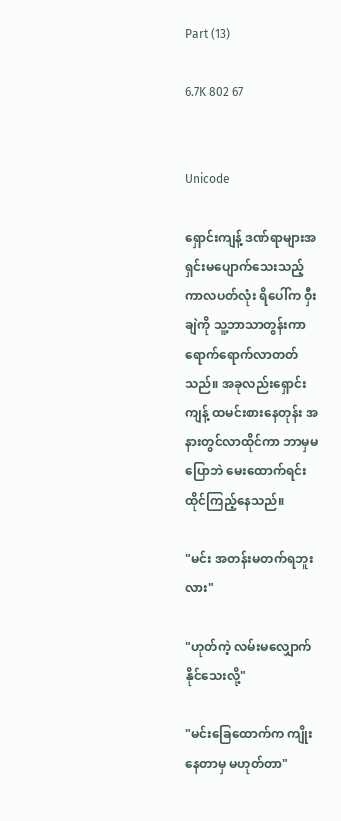Part (13)

6.7K 802 67


Unicode

ရှောင်းကျန့် ဒဏ်ရာများအရှင်းမပျောက်သေးသည့် ကာလပတ်လုံး ရိပေါ်က ဝှီးချဲကို သူ့ဘာသာတွန်းကာ ရောက်ရောက်လာတတ်သည်။ အခုလည်းရှောင်းကျန့် ထမင်းစားနေတုန်း အနားတွင်လာထိုင်ကာ ဘာမှမပြောဘဲ မေးထောက်ရင်း ထိုင်ကြည့်နေသည်။

"မင်း အတန်းမတက်ရဘူးလား"

"ဟုတ်ကဲ့ လမ်းမလျှောက်နိုင်သေးလို့"

"မင်းခြေထောက်က ကျိုးနေတာမှ မဟုတ်တာ"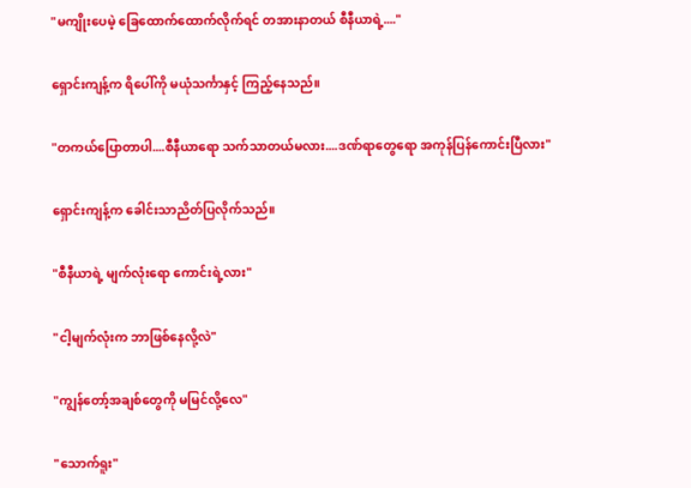"မကျိုးပေမဲ့ ခြေထောက်ထောက်လိုက်ရင် တအားနာတယ် စီနီယာရဲ့...."

ရှောင်းကျန့်က ရိပေါ်ကို မယုံသင်္ကာနှင့် ကြည့်နေသည်။

"တကယ်ပြောတာပါ....စီနီယာရော သက်သာတယ်မလား....ဒဏ်ရာတွေရော အကုန်ပြန်ကောင်းပြီလား"

ရှောင်းကျန့်က ခေါင်းသာညိတ်ပြလိုက်သည်။

"စီနီယာရဲ့ မျက်လုံးရော ကောင်းရဲ့လား"

"ငါ့မျက်လုံးက ဘာဖြစ်နေလို့လဲ"

"ကျွန်တော့်အချစ်တွေကို မမြင်လို့လေ"

"သောက်ရူး"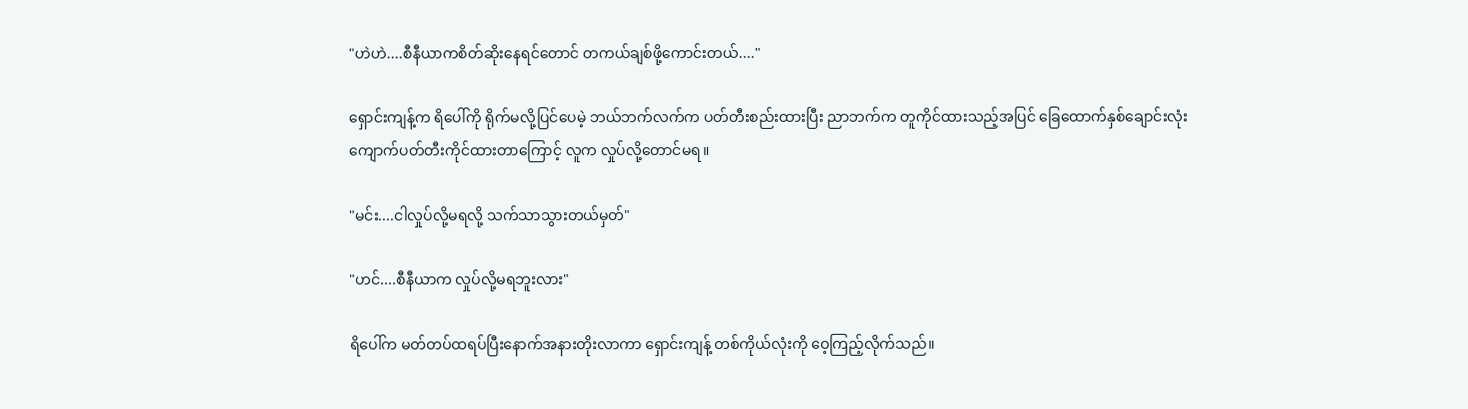"ဟဲဟဲ....စီနီယာကစိတ်ဆိုးနေရင်တောင် တကယ်ချစ်ဖို့ကောင်းတယ်...."

ရှောင်းကျန့်က ရိပေါ်ကို ရိုက်မလို့ပြင်ပေမဲ့ ဘယ်ဘက်လက်က ပတ်တီးစည်းထားပြီး ညာဘက်က တူကိုင်ထားသည့်အပြင် ခြေထောက်နှစ်ချောင်းလုံးကျောက်ပတ်တီးကိုင်ထားတာကြောင့် လူက လှုပ်လို့တောင်မရ။

"မင်း....ငါလှုပ်လို့မရလို့ သက်သာသွားတယ်မှတ်"

"ဟင်....စီနီယာက လှုပ်လို့မရဘူးလား"

ရိပေါ်က မတ်တပ်ထရပ်ပြီးနောက်အနားတိုးလာကာ ရှောင်းကျန့် တစ်ကိုယ်လုံးကို ဝေ့ကြည့်လိုက်သည်။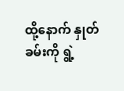ထို့နောက် နှုတ်ခမ်းကို ရွဲ့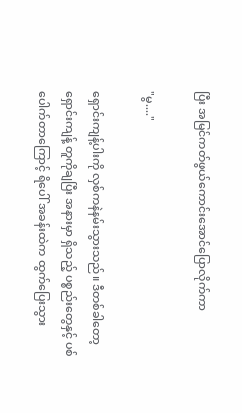ပြီး အမြင်ကတ်ဖွယ်ကောင်းအောင်ပြောလိုက်ကာ

"မွ...."

ရှောင်းကျန့်ပါးကို လှစ်ကနဲနမ်းသွားသည်။ ဒီတစ်ခါတော့ ရှောင်းကျန့် တူကိုချပြီး အနားမှာ ရှိသည့် ပစ္စည်းတွေနှင့် ပစ်ပေါက်တာကြောင့် ရိပေါ် အခန်းထဲက ထွက်ပြေးသွား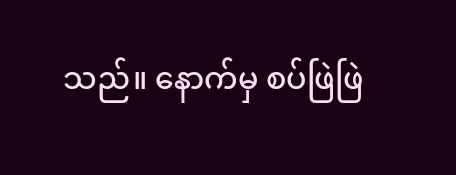သည်။ နောက်မှ စပ်ဖြဲဖြဲ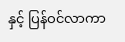နှင့် ပြန်ဝင်လာကာ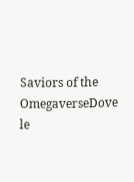Saviors of the OmegaverseDove le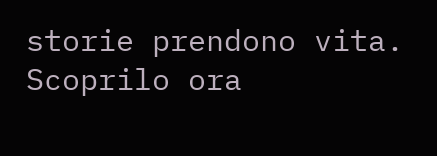storie prendono vita. Scoprilo ora